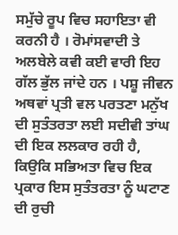ਸਮੁੱਚੇ ਰੂਪ ਵਿਚ ਸਹਾਇਤਾ ਵੀ ਕਰਨੀ ਹੈ । ਰੋਮਾਂਸਵਾਦੀ ਤੇ ਅਲਬੇਲੇ ਕਵੀ ਕਈ ਵਾਰੀ ਇਹ ਗੱਲ ਭੁੱਲ ਜਾਂਦੇ ਹਨ । ਪਸ਼ੂ ਜੀਵਨ ਅਥਵਾਂ ਪ੍ਰਤੀ ਵਲ ਪਰਤਣਾ ਮਨੁੱਖ ਦੀ ਸੁਤੰਤਰਤਾ ਲਈ ਸਦੀਵੀ ਤਾਂਘ ਦੀ ਇਕ ਲਲਕਾਰ ਰਹੀ ਹੈ, ਕਿਉਕਿ ਸਭਿਅਤਾ ਵਿਚ ਇਕ ਪ੍ਰਕਾਰ ਇਸ ਸੁਤੰਤਰਤਾ ਨੂੰ ਘਟਾਣ ਦੀ ਰੁਚੀ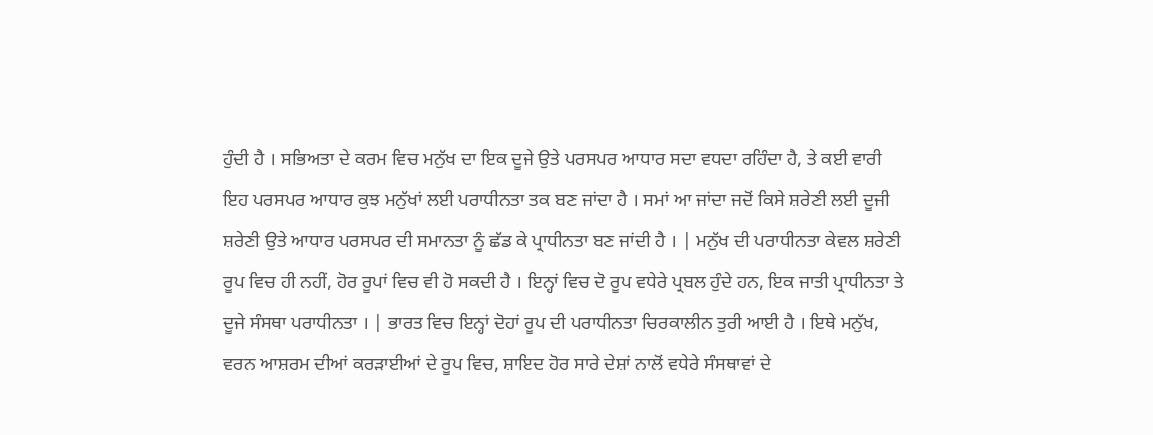ਹੁੰਦੀ ਹੈ । ਸਭਿਅਤਾ ਦੇ ਕਰਮ ਵਿਚ ਮਨੁੱਖ ਦਾ ਇਕ ਦੂਜੇ ਉਤੇ ਪਰਸਪਰ ਆਧਾਰ ਸਦਾ ਵਧਦਾ ਰਹਿੰਦਾ ਹੈ, ਤੇ ਕਈ ਵਾਰੀ ਇਹ ਪਰਸਪਰ ਆਧਾਰ ਕੁਝ ਮਨੁੱਖਾਂ ਲਈ ਪਰਾਧੀਨਤਾ ਤਕ ਬਣ ਜਾਂਦਾ ਹੈ । ਸਮਾਂ ਆ ਜਾਂਦਾ ਜਦੋਂ ਕਿਸੇ ਸ਼ਰੇਣੀ ਲਈ ਦੂਜੀ ਸ਼ਰੇਣੀ ਉਤੇ ਆਧਾਰ ਪਰਸਪਰ ਦੀ ਸਮਾਨਤਾ ਨੂੰ ਛੱਡ ਕੇ ਪ੍ਰਾਧੀਨਤਾ ਬਣ ਜਾਂਦੀ ਹੈ । | ਮਨੁੱਖ ਦੀ ਪਰਾਧੀਨਤਾ ਕੇਵਲ ਸ਼ਰੇਣੀ ਰੂਪ ਵਿਚ ਹੀ ਨਹੀਂ, ਹੋਰ ਰੂਪਾਂ ਵਿਚ ਵੀ ਹੋ ਸਕਦੀ ਹੈ । ਇਨ੍ਹਾਂ ਵਿਚ ਦੋ ਰੂਪ ਵਧੇਰੇ ਪ੍ਰਬਲ ਹੁੰਦੇ ਹਨ, ਇਕ ਜਾਤੀ ਪ੍ਰਾਧੀਨਤਾ ਤੇ ਦੂਜੇ ਸੰਸਥਾ ਪਰਾਧੀਨਤਾ । | ਭਾਰਤ ਵਿਚ ਇਨ੍ਹਾਂ ਦੋਹਾਂ ਰੂਪ ਦੀ ਪਰਾਧੀਨਤਾ ਚਿਰਕਾਲੀਨ ਤੁਰੀ ਆਈ ਹੈ । ਇਥੇ ਮਨੁੱਖ, ਵਰਨ ਆਸ਼ਰਮ ਦੀਆਂ ਕਰੜਾਈਆਂ ਦੇ ਰੂਪ ਵਿਚ, ਸ਼ਾਇਦ ਹੋਰ ਸਾਰੇ ਦੇਸ਼ਾਂ ਨਾਲੋਂ ਵਧੇਰੇ ਸੰਸਥਾਵਾਂ ਦੇ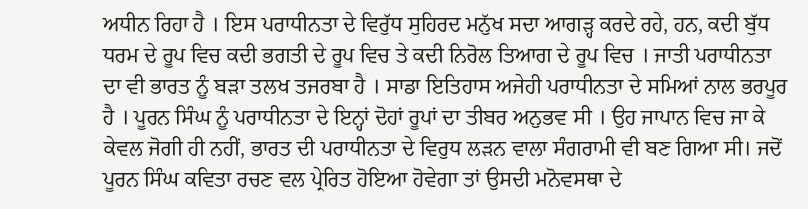ਅਧੀਨ ਰਿਹਾ ਹੈ । ਇਸ ਪਰਾਧੀਨਤਾ ਦੇ ਵਿਰੁੱਧ ਸੁਹਿਰਦ ਮਨੁੱਖ ਸਦਾ ਆਗੜ੍ਹ ਕਰਦੇ ਰਹੇ, ਹਨ, ਕਦੀ ਬੁੱਧ ਧਰਮ ਦੇ ਰੂਪ ਵਿਚ ਕਦੀ ਭਗਤੀ ਦੇ ਰੂਪ ਵਿਚ ਤੇ ਕਦੀ ਨਿਰੋਲ ਤਿਆਗ ਦੇ ਰੂਪ ਵਿਚ । ਜਾਤੀ ਪਰਾਧੀਨਤਾ ਦਾ ਵੀ ਭਾਰਤ ਨੂੰ ਬੜਾ ਤਲਖ ਤਜਰਬਾ ਹੈ । ਸਾਡਾ ਇਤਿਹਾਸ ਅਜੇਹੀ ਪਰਾਧੀਨਤਾ ਦੇ ਸਮਿਆਂ ਨਾਲ ਭਰਪੂਰ ਹੈ । ਪੂਰਨ ਸਿੰਘ ਨੂੰ ਪਰਾਧੀਨਤਾ ਦੇ ਇਨ੍ਹਾਂ ਦੋਹਾਂ ਰੂਪਾਂ ਦਾ ਤੀਬਰ ਅਨੁਭਵ ਸੀ । ਉਹ ਜਾਪਾਨ ਵਿਚ ਜਾ ਕੇ ਕੇਵਲ ਜੋਗੀ ਹੀ ਨਹੀਂ, ਭਾਰਤ ਦੀ ਪਰਾਧੀਨਤਾ ਦੇ ਵਿਰੁਧ ਲੜਨ ਵਾਲਾ ਸੰਗਰਾਮੀ ਵੀ ਬਣ ਗਿਆ ਸੀ। ਜਦੋਂ ਪੂਰਨ ਸਿੰਘ ਕਵਿਤਾ ਰਚਣ ਵਲ ਪ੍ਰੇਰਿਤ ਹੋਇਆ ਹੋਵੇਗਾ ਤਾਂ ਉਸਦੀ ਮਨੋਵਸਥਾ ਦੇ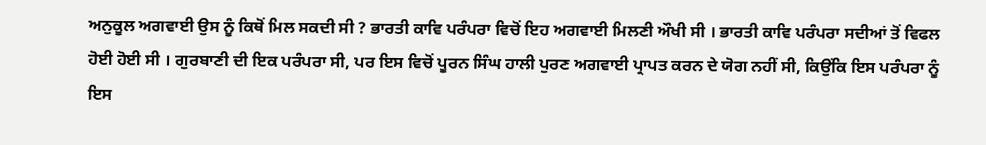ਅਨੁਕੂਲ ਅਗਵਾਈ ਉਸ ਨੂੰ ਕਿਥੋਂ ਮਿਲ ਸਕਦੀ ਸੀ ? ਭਾਰਤੀ ਕਾਵਿ ਪਰੰਪਰਾ ਵਿਚੋਂ ਇਹ ਅਗਵਾਈ ਮਿਲਣੀ ਔਖੀ ਸੀ । ਭਾਰਤੀ ਕਾਵਿ ਪਰੰਪਰਾ ਸਦੀਆਂ ਤੋਂ ਵਿਫਲ ਹੋਈ ਹੋਈ ਸੀ । ਗੁਰਬਾਣੀ ਦੀ ਇਕ ਪਰੰਪਰਾ ਸੀ, ਪਰ ਇਸ ਵਿਚੋਂ ਪੂਰਨ ਸਿੰਘ ਹਾਲੀ ਪੁਰਣ ਅਗਵਾਈ ਪ੍ਰਾਪਤ ਕਰਨ ਦੇ ਯੋਗ ਨਹੀਂ ਸੀ, ਕਿਉਂਕਿ ਇਸ ਪਰੰਪਰਾ ਨੂੰ ਇਸ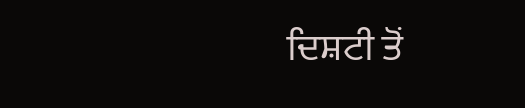ਦਿਸ਼ਟੀ ਤੋਂ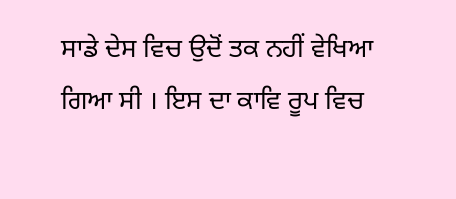ਸਾਡੇ ਦੇਸ ਵਿਚ ਉਦੋਂ ਤਕ ਨਹੀਂ ਵੇਖਿਆ ਗਿਆ ਸੀ । ਇਸ ਦਾ ਕਾਵਿ ਰੂਪ ਵਿਚ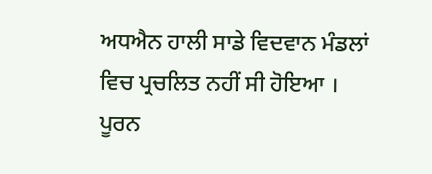ਅਧਐਨ ਹਾਲੀ ਸਾਡੇ ਵਿਦਵਾਨ ਮੰਡਲਾਂ ਵਿਚ ਪ੍ਰਚਲਿਤ ਨਹੀਂ ਸੀ ਹੋਇਆ । ਪੂਰਨ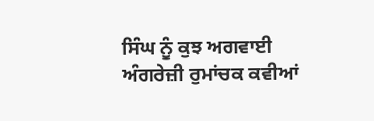ਸਿੰਘ ਨੂੰ ਕੁਝ ਅਗਵਾਈ ਅੰਗਰੇਜ਼ੀ ਰੁਮਾਂਚਕ ਕਵੀਆਂ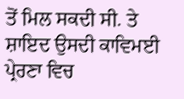ਤੋਂ ਮਿਲ ਸਕਦੀ ਸੀ. ਤੇ ਸ਼ਾਇਦ ਉਸਦੀ ਕਾਵਿਮਈ ਪ੍ਰੇਰਣਾ ਵਿਚ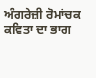ਅੰਗਰੇਜ਼ੀ ਰੋਮਾਂਚਕ ਕਵਿਤਾ ਦਾ ਭਾਗ